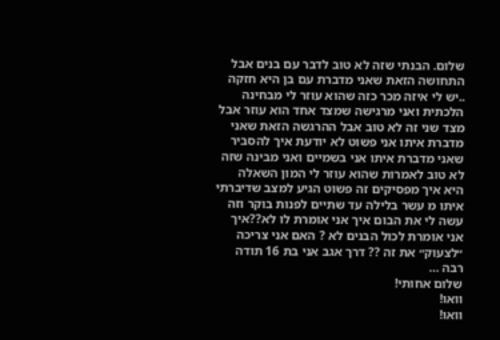שלום. הבנתי שזה לא טוב לדבר עם בנים אבל התחושה הזאת שאני מדברת עם בן היא חזקה ..יש לי איזה מכר כזה שהוא עוזר לי מבחינה הלכתית ואני מרגישה שמצד אחד הוא עוזר אבל מצד שני זה לא טוב אבל ההרגשה הזאת שאני מדברת איתו אני פשוט לא יודעת איך להסביר שאני מדברת איתו אני בשמיים ואני מבינה שזה לא טוב לאמרות שהוא עוזר לי המון השאלה היא איך מפסיקים זה פשוט הגיע למצב שדיברתי איתו מ עשר בלילה עד שתיים לפנות בוקר וזה עשה לי את הבום איך אני אומרת לו לא??איך אני אומרת לכול הבנים לא ? האם אני צריכה ״לצעוק״ את זה ?? דרך אגב אני בת 16 תודה רבה …
שלום אחותי!
וואו!
וואו!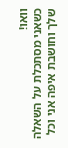וואו!
כשאני מסתכלת על השאלה שלך וחושבת איפה אני וכל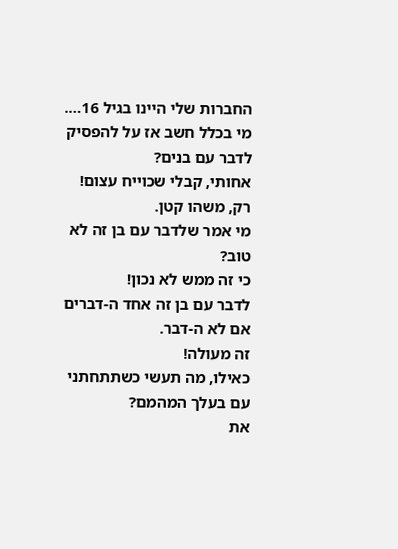החברות שלי היינו בגיל 16…. מי בכלל חשב אז על להפסיק לדבר עם בנים?
אחותי, קבלי שכוייח עצום!
רק, משהו קטן.
מי אמר שלדבר עם בן זה לא טוב?
כי זה ממש לא נכון!
לדבר עם בן זה אחד ה-דברים אם לא ה-דבר.
זה מעולה!
כאילו, מה תעשי כשתתחתני עם בעלך המהמם?
את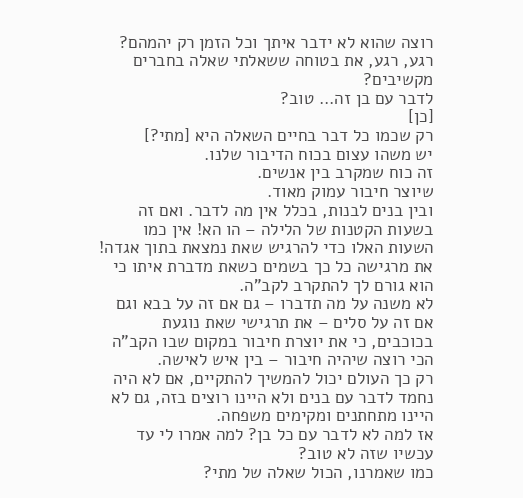רוצה שהוא לא ידבר איתך וכל הזמן רק יהמהם?
רגע, רגע, את בטוחה ששאלתי שאלה בחברים מקשיבים?
לדבר עם בן זה… טוב?
[כן]
רק שכמו כל דבר בחיים השאלה היא [מתי?]
יש משהו עצום בכוח הדיבור שלנו.
זה כוח שמקרב בין אנשים.
שיוצר חיבור עמוק מאוד.
ובין בנים לבנות, בכלל אין מה לדבר. ואם זה בשעות הקטנות של הלילה – הו הא! אין כמו השעות האלו כדי להרגיש שאת נמצאת בתוך אגדה!
את מרגישה כל כך בשמים כשאת מדברת איתו כי הוא גורם לך להתקרב לקב"ה.
לא משנה על מה תדברו – גם אם זה על בבא וגם אם זה על סלים – את תרגישי שאת נוגעת בכוכבים, כי את יוצרת חיבור במקום שבו הקב"ה הכי רוצה שיהיה חיבור – בין איש לאישה.
רק כך העולם יכול להמשיך להתקיים, אם לא היה נחמד לדבר עם בנים ולא היינו רוצים בזה, גם לא היינו מתחתנים ומקימים משפחה.
אז למה לא לדבר עם כל בן? למה אמרו לי עד עכשיו שזה לא טוב?
כמו שאמרנו, הכול שאלה של מתי?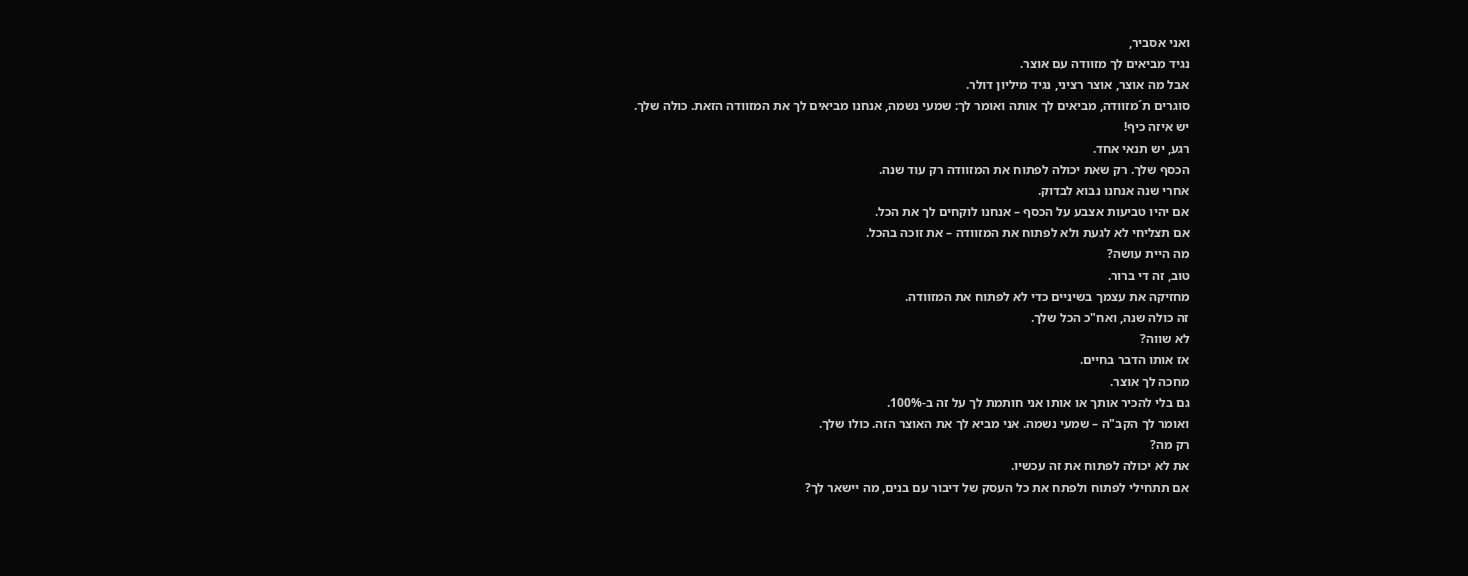ואני אסביר,
נגיד מביאים לך מזוודה עם אוצר.
אבל מה אוצר, אוצר רציני, נגיד מיליון דולר.
סוגרים ת´מזוודה, מביאים לך אותה ואומר לך: שמעי נשמה, אנחנו מביאים לך את המזוודה הזאת. כולה שלך.
יש איזה כיף!
רגע, יש תנאי אחד.
הכסף שלך. רק שאת יכולה לפתוח את המזוודה רק עוד שנה.
אחרי שנה אנחנו נבוא לבדוק.
אם יהיו טביעות אצבע על הכסף – אנחנו לוקחים לך את הכל.
אם תצליחי לא לגעת ולא לפתוח את המזוודה – את זוכה בהכל.
מה היית עושה?
טוב, זה די ברור.
מחזיקה את עצמך בשיניים כדי לא לפתוח את המזוודה.
זה כולה שנה, ואח"כ הכל שלך.
לא שווה?
אז אותו הדבר בחיים.
מחכה לך אוצר.
גם בלי להכיר אותך או אותו אני חותמת לך על זה ב-100%.
ואומר לך הקב"ה – שמעי נשמה. אני מביא לך את האוצר הזה. כולו שלך.
רק מה?
את לא יכולה לפתוח את זה עכשיו.
אם תתחילי לפתוח ולפתח את כל העסק של דיבור עם בנים, מה יישאר לך?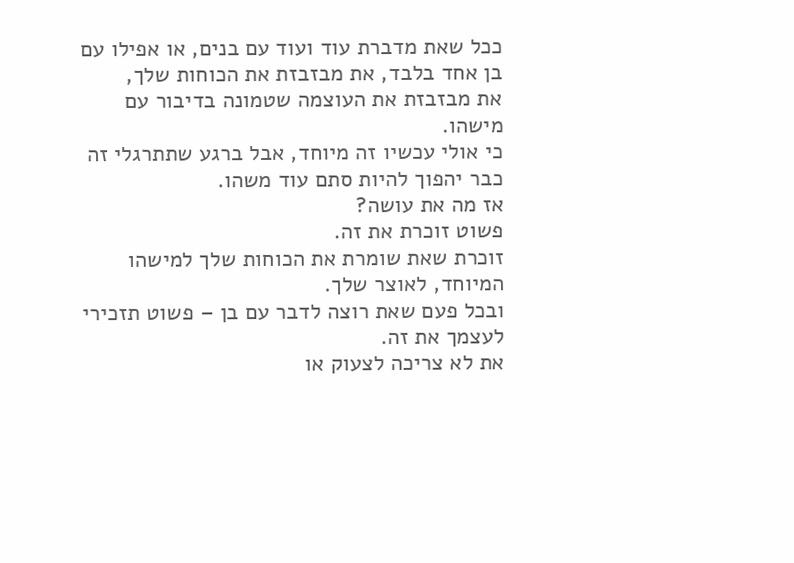ככל שאת מדברת עוד ועוד עם בנים, או אפילו עם בן אחד בלבד, את מבזבזת את הכוחות שלך,
את מבזבזת את העוצמה שטמונה בדיבור עם מישהו.
כי אולי עכשיו זה מיוחד, אבל ברגע שתתרגלי זה כבר יהפוך להיות סתם עוד משהו.
אז מה את עושה?
פשוט זוכרת את זה.
זוכרת שאת שומרת את הכוחות שלך למישהו המיוחד, לאוצר שלך.
ובכל פעם שאת רוצה לדבר עם בן – פשוט תזכירי לעצמך את זה.
את לא צריכה לצעוק או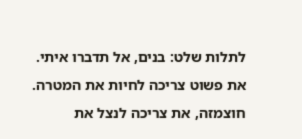לתלות שלט: בנים, אל תדברו איתי.
את פשוט צריכה לחיות את המטרה.
חוצמזה, את צריכה לנצל את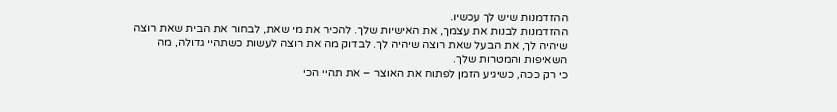ההזדמנות שיש לך עכשיו.
ההזדמנות לבנות את עצמך, את האישיות שלך. להכיר את מי שאת, לבחור את הבית שאת רוצה שיהיה לך, את הבעל שאת רוצה שיהיה לך. לבדוק מה את רוצה לעשות כשתהיי גדולה, מה השאיפות והמטרות שלך.
כי רק ככה, כשיגיע הזמן לפתוח את האוצר – את תהיי הכי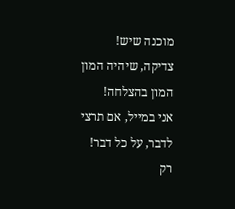מוכנה שיש!
צדיקה, שיהיה המון המון בהצלחה!
אני במייל, אם תרצי לדבר, על כל דבר!
רק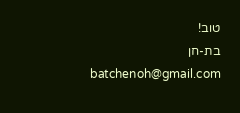טוב!
בת-חן
batchenoh@gmail.com